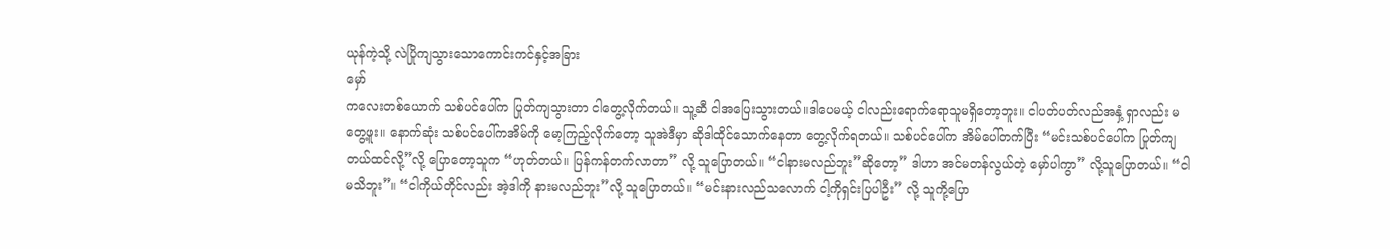ယုန်ကဲ့သို့ လဲပြိုကျသွားသောကောင်းကင်နှင့်အခြား
မှော်
ကလေးတစ်ယောက် သစ်ပင်ပေါ်က ပြုတ်ကျသွားတာ ငါတွေ့လိုက်တယ်။ သူ့ဆီ ငါအပြေးသွားတယ်။ဒါပေမယ့် ငါလည်းရောက်ရောသူမရှိတော့ဘူး။ ငါပတ်ပတ်လည်အနှံ့ ရှာလည်း မတွေ့ဖူး။ နောက်ဆုံး သစ်ပင်ပေါ်ကအိမ်ကို မော့ကြည့်လိုက်တော့ သူအဲဒီမှာ ဆိုဒါထိုင်သောက်နေတာ တွေ့လိုက်ရတယ်။ သစ်ပင်ပေါ်က အိမ်ပေါ်တက်ပြီး “မင်းသစ်ပင်ပေါ်က ပြုတ်ကျတယ်ထင်လို့”လို့ ပြောတော့သူက “ဟုတ်တယ်။ ပြန်ကန်တက်လာတာ” လို့ သူပြောတယ်။ “ငါနားမလည်ဘူး”ဆိုတော့” ဒါဟာ အင်မတန်လွယ်တဲ့ မှော်ပါကွာ” လို့သူပြောတယ်။ “ငါမသိဘူး”။ “ငါကိုယ်တိုင်လည်း အဲ့ဒါကို နားမလည်ဘူး”လို့ သူပြောတယ်။ “မင်းနားလည်သလောက် ငါ့ကိုရှင်းပြပါဦး” လို့ သူကို့ပြော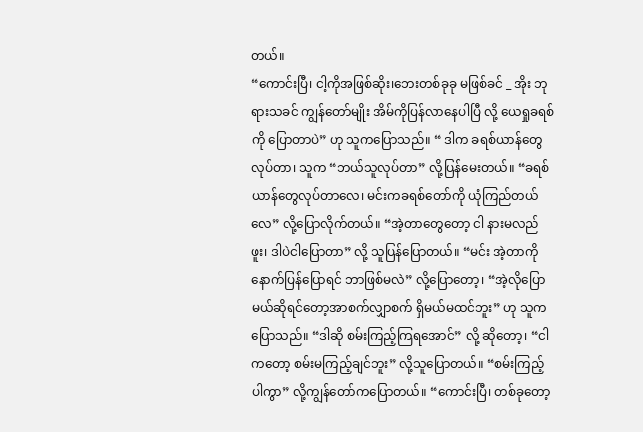တယ်။
“ကောင်းပြီ၊ ငါ့ကိုအဖြစ်ဆိုး၊ဘေးတစ်ခုခု မဖြစ်ခင် _ အိုး ဘုရားသခင် ကျွန်တော်မျိုး အိမ်ကိုပြန်လာနေပါပြီ လို့ ယေရှုခရစ်ကို ပြောတာပဲ” ဟု သူကပြောသည်။ “ ဒါက ခရစ်ယာန်တွေလုပ်တာ၊ သူက “ဘယ်သူလုပ်တာ” လို့ပြန်မေးတယ်။ “ခရစ်ယာန်တွေလုပ်တာလေ၊ မင်းကခရစ်တော်ကို ယုံကြည်တယ်လေ” လို့ပြောလိုက်တယ်။ “အဲ့တာတွေတော့ ငါ နားမလည်ဖူး၊ ဒါပဲငါပြောတာ” လို့ သူပြန်ပြောတယ်။ “မင်း အဲ့တာကို နောက်ပြန်ပြောရင် ဘာဖြစ်မလဲ” လို့ပြောတော့၊ “အဲ့လိုပြောမယ်ဆိုရင်တော့အာစက်လျှာစက် ရှိမယ်မထင်ဘူး” ဟု သူကပြောသည်။ “ဒါဆို စမ်းကြည့်ကြရအောင်” လို့ ဆိုတော့၊ “ငါကတော့ စမ်းမကြည့်ချင်ဘူး” လို့သူပြောတယ်။ “စမ်းကြည့်ပါကွာ” လို့ကျွန်တော်ကပြောတယ်။ “ကောင်းပြီ၊ တစ်ခုတော့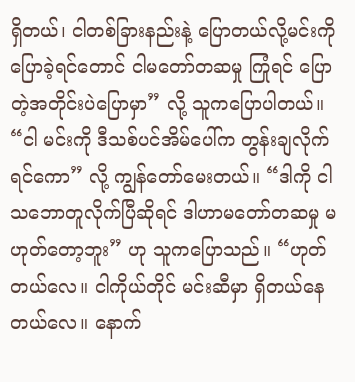ရှိတယ်၊ ငါတစ်ခြားနည်းနဲ့ ပြောတယ်လို့မင်းကိုပြောခဲ့ရင်တောင် ငါမတော်တဆမှု ကြုံရင် ပြောတဲ့အတိုင်းပဲပြောမှာ” လို့ သူကပြောပါတယ်။ “ငါ မင်းကို ဒီသစ်ပင်အိမ်ပေါ်က တွန်းချလိုက်ရင်ကော” လို့ ကျွန်တော်မေးတယ်။ “ဒါကို ငါ သဘောတူလိုက်ပြီဆိုရင် ဒါဟာမတော်တဆမှု မဟုတ်တော့ဘူး” ဟု သူကပြောသည်။ “ဟုတ်တယ်လေ။ ငါကိုယ်တိုင် မင်းဆီမှာ ရှိတယ်နေတယ်လေ။ နောက်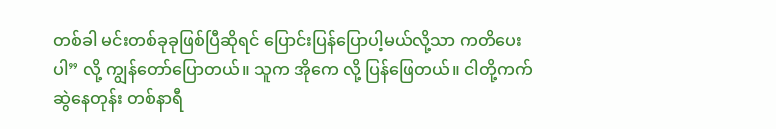တစ်ခါ မင်းတစ်ခုခုဖြစ်ပြီဆိုရင် ပြောင်းပြန်ပြောပါ့မယ်လို့သာ ကတိပေးပါ” လို့ ကျွန်တော်ပြောတယ်။ သူက အိုကေ လို့ ပြန်ဖြေတယ်။ ငါတို့ကက်ဆွဲနေတုန်း တစ်နာရီ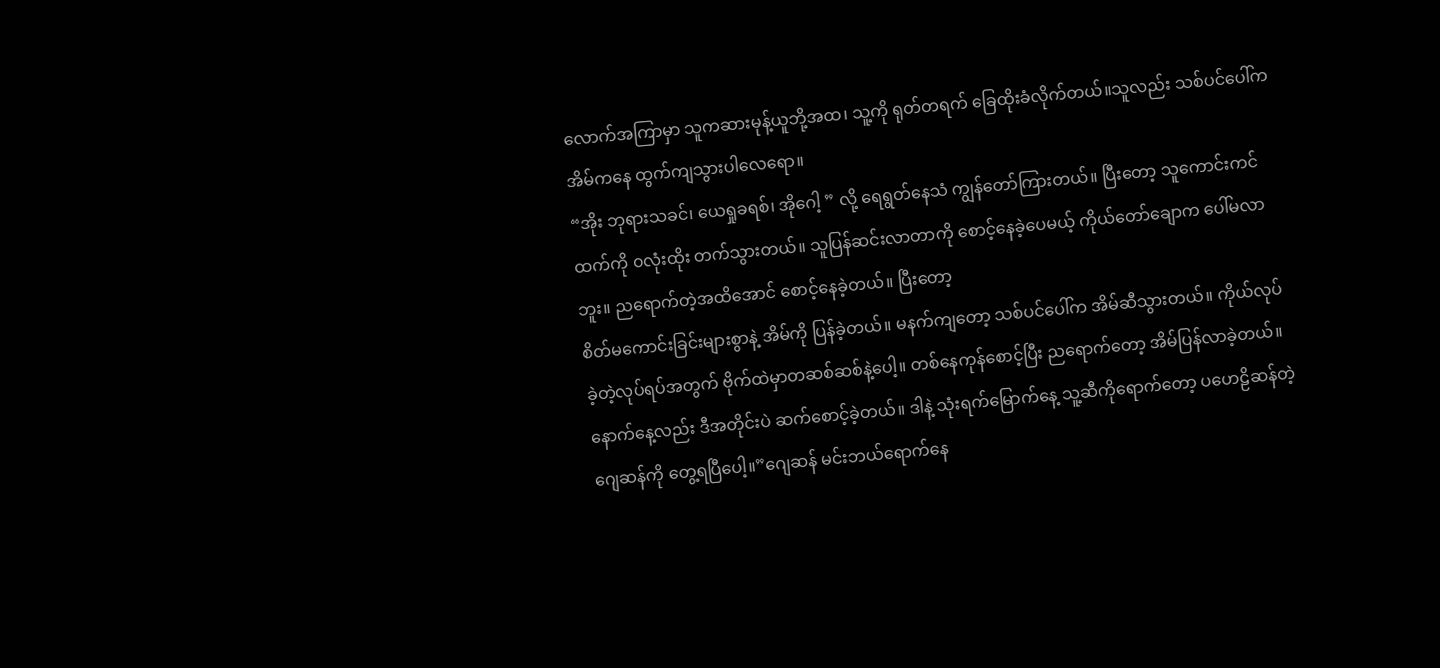လောက်အကြာမှာ သူကဆားမုန့်ယူဘို့အထ၊ သူ့ကို ရုတ်တရက် ခြေထိုးခံလိုက်တယ်။သူလည်း သစ်ပင်ပေါ်ကအိမ်ကနေ ထွက်ကျသွားပါလေရော။
“အိုး ဘုရားသခင်၊ ယေရှုခရစ်၊ အိုဂေါ့ ” လို့ ရေရွတ်နေသံ ကျွန်တော်ကြားတယ်။ ပြီးတော့ သူကောင်းကင်ထက်ကို ၀လုံးထိုး တက်သွားတယ်။ သူပြန်ဆင်းလာတာကို စောင့်နေခဲ့ပေမယ့် ကိုယ်တော်ချောက ပေါ်မလာဘူး။ ညရောက်တဲ့အထိအောင် စောင့်နေခဲ့တယ်။ ပြီးတော့
စိတ်မကောင်းခြင်းများစွာနဲ့ အိမ်ကို ပြန်ခဲ့တယ်။ မနက်ကျတော့ သစ်ပင်ပေါ်က အိမ်ဆီသွားတယ်။ ကိုယ်လုပ်ခဲ့တဲ့လုပ်ရပ်အတွက် ဗိုက်ထဲမှာတဆစ်ဆစ်နဲ့ပေါ့။ တစ်နေကုန်စောင့်ပြီး ညရောက်တော့ အိမ်ပြန်လာခဲ့တယ်။
နောက်နေ့လည်း ဒီအတိုင်းပဲ ဆက်စောင့်ခဲ့တယ်။ ဒါနဲ့ သုံးရက်မြောက်နေ့ သူ့ဆီကိုရောက်တော့ ပဟေဠိဆန်တဲ့ ဂျေဆန်ကို တွေ့ရပြီပေါ့။”ဂျေဆန် မင်းဘယ်ရောက်နေ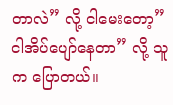တာလဲ” လို့ ငါမေးတော့”ငါအိပ်ပျော်နေတာ” လို့ သူက ပြောတယ်။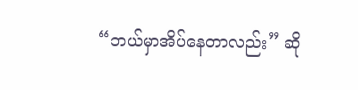“ဘယ်မှာအိပ်နေတာလည်း” ဆို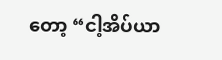တော့ “ငါ့အိပ်ယာ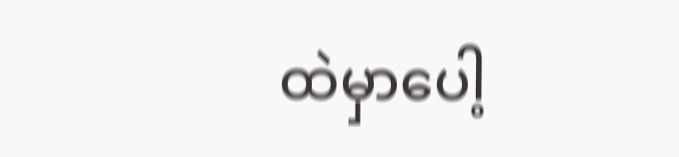ထဲမှာပေါ့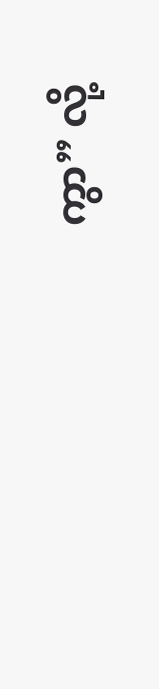ကွာ” လို့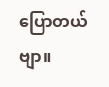ပြောတယ်ဗျာ။